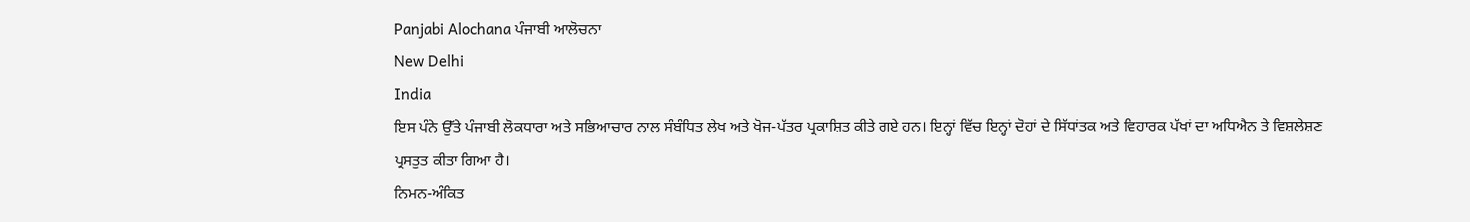Panjabi Alochana ਪੰਜਾਬੀ ਆਲੋਚਨਾ
New Delhi
India
ਇਸ ਪੰਨੇ ਉੱਤੇ ਪੰਜਾਬੀ ਲੋਕਧਾਰਾ ਅਤੇ ਸਭਿਆਚਾਰ ਨਾਲ ਸੰਬੰਧਿਤ ਲੇਖ ਅਤੇ ਖੋਜ-ਪੱਤਰ ਪ੍ਰਕਾਸ਼ਿਤ ਕੀਤੇ ਗਏ ਹਨ। ਇਨ੍ਹਾਂ ਵਿੱਚ ਇਨ੍ਹਾਂ ਦੋਹਾਂ ਦੇ ਸਿੱਧਾਂਤਕ ਅਤੇ ਵਿਹਾਰਕ ਪੱਖਾਂ ਦਾ ਅਧਿਐਨ ਤੇ ਵਿਸ਼ਲੇਸ਼ਣ ਪ੍ਰਸਤੁਤ ਕੀਤਾ ਗਿਆ ਹੈ।
ਨਿਮਨ-ਅੰਕਿਤ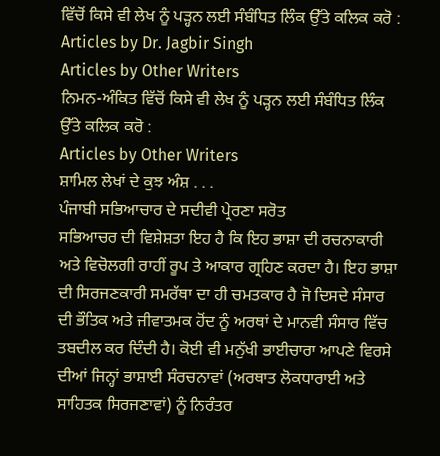ਵਿੱਚੋਂ ਕਿਸੇ ਵੀ ਲੇਖ ਨੂੰ ਪੜ੍ਹਨ ਲਈ ਸੰਬੰਧਿਤ ਲਿੰਕ ਉੱਤੇ ਕਲਿਕ ਕਰੋ :
Articles by Dr. Jagbir Singh
Articles by Other Writers
ਨਿਮਨ-ਅੰਕਿਤ ਵਿੱਚੋਂ ਕਿਸੇ ਵੀ ਲੇਖ ਨੂੰ ਪੜ੍ਹਨ ਲਈ ਸੰਬੰਧਿਤ ਲਿੰਕ ਉੱਤੇ ਕਲਿਕ ਕਰੋ :
Articles by Other Writers
ਸ਼ਾਮਿਲ ਲੇਖਾਂ ਦੇ ਕੁਝ ਅੰਸ਼ . . .
ਪੰਜਾਬੀ ਸਭਿਆਚਾਰ ਦੇ ਸਦੀਵੀ ਪ੍ਰੇਰਣਾ ਸਰੋਤ
ਸਭਿਆਚਰ ਦੀ ਵਿਸ਼ੇਸ਼ਤਾ ਇਹ ਹੈ ਕਿ ਇਹ ਭਾਸ਼ਾ ਦੀ ਰਚਨਾਕਾਰੀ ਅਤੇ ਵਿਚੋਲਗੀ ਰਾਹੀਂ ਰੂਪ ਤੇ ਆਕਾਰ ਗ੍ਰਹਿਣ ਕਰਦਾ ਹੈ। ਇਹ ਭਾਸ਼ਾ ਦੀ ਸਿਰਜਣਕਾਰੀ ਸਮਰੱਥਾ ਦਾ ਹੀ ਚਮਤਕਾਰ ਹੈ ਜੋ ਦਿਸਦੇ ਸੰਸਾਰ ਦੀ ਭੌਤਿਕ ਅਤੇ ਜੀਵਾਤਮਕ ਹੋਂਦ ਨੂੰ ਅਰਥਾਂ ਦੇ ਮਾਨਵੀ ਸੰਸਾਰ ਵਿੱਚ ਤਬਦੀਲ ਕਰ ਦਿੰਦੀ ਹੈ। ਕੋਈ ਵੀ ਮਨੁੱਖੀ ਭਾਈਚਾਰਾ ਆਪਣੇ ਵਿਰਸੇ ਦੀਆਂ ਜਿਨ੍ਹਾਂ ਭਾਸ਼ਾਈ ਸੰਰਚਨਾਵਾਂ (ਅਰਥਾਤ ਲੋਕਧਾਰਾਈ ਅਤੇ ਸਾਹਿਤਕ ਸਿਰਜਣਾਵਾਂ) ਨੂੰ ਨਿਰੰਤਰ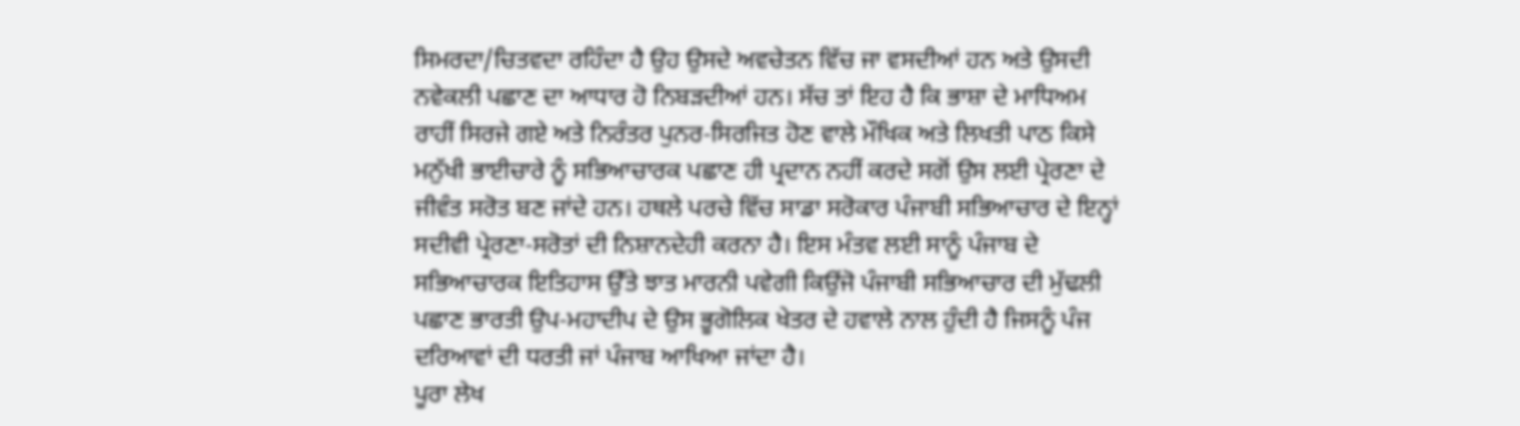ਸਿਮਰਦਾ/ਚਿਤਵਦਾ ਰਹਿੰਦਾ ਹੈ ਉਹ ਉਸਦੇ ਅਵਚੇਤਨ ਵਿੱਚ ਜਾ ਵਸਦੀਆਂ ਹਨ ਅਤੇ ਉਸਦੀ ਨਵੇਕਲੀ ਪਛਾਣ ਦਾ ਆਧਾਰ ਹੋ ਨਿਬੜਦੀਆਂ ਹਨ। ਸੱਚ ਤਾਂ ਇਹ ਹੈ ਕਿ ਭਾਸ਼ਾ ਦੇ ਮਾਧਿਅਮ ਰਾਹੀਂ ਸਿਰਜੇ ਗਏ ਅਤੇ ਨਿਰੰਤਰ ਪੁਨਰ-ਸਿਰਜਿਤ ਹੋਣ ਵਾਲੇ ਮੌਖਿਕ ਅਤੇ ਲਿਖਤੀ ਪਾਠ ਕਿਸੇ ਮਨੁੱਖੀ ਭਾਈਚਾਰੇ ਨੂੰ ਸਭਿਆਚਾਰਕ ਪਛਾਣ ਹੀ ਪ੍ਰਦਾਨ ਨਹੀਂ ਕਰਦੇ ਸਗੋਂ ਉਸ ਲਈ ਪ੍ਰੇਰਣਾ ਦੇ ਜੀਵੰਤ ਸਰੋਤ ਬਣ ਜਾਂਦੇ ਹਨ। ਹਥਲੇ ਪਰਚੇ ਵਿੱਚ ਸਾਡਾ ਸਰੋਕਾਰ ਪੰਜਾਬੀ ਸਭਿਆਚਾਰ ਦੇ ਇਨ੍ਹਾਂ ਸਦੀਵੀ ਪ੍ਰੇਰਣਾ-ਸਰੋਤਾਂ ਦੀ ਨਿਸ਼ਾਨਦੇਹੀ ਕਰਨਾ ਹੈ। ਇਸ ਮੰਤਵ ਲਈ ਸਾਨੂੰ ਪੰਜਾਬ ਦੇ ਸਭਿਆਚਾਰਕ ਇਤਿਹਾਸ ਉੱਤੇ ਝਾਤ ਮਾਰਨੀ ਪਵੇਗੀ ਕਿਉਂਜੋ ਪੰਜਾਬੀ ਸਭਿਆਚਾਰ ਦੀ ਮੁੱਢਲੀ ਪਛਾਣ ਭਾਰਤੀ ਉਪ-ਮਹਾਦੀਪ ਦੇ ਉਸ ਭੂਗੋਲਿਕ ਖੇਤਰ ਦੇ ਹਵਾਲੇ ਨਾਲ ਹੁੰਦੀ ਹੈ ਜਿਸਨੂੰ ਪੰਜ ਦਰਿਆਵਾਂ ਦੀ ਧਰਤੀ ਜਾਂ ਪੰਜਾਬ ਆਖਿਆ ਜਾਂਦਾ ਹੈ।
ਪੂਰਾ ਲੇਖ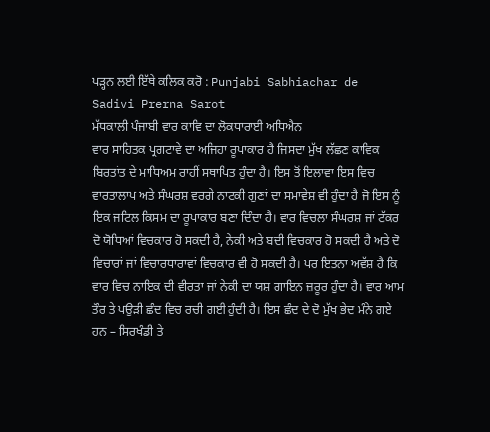ਪੜ੍ਹਨ ਲਈ ਇੱਥੇ ਕਲਿਕ ਕਰੋ : Punjabi Sabhiachar de Sadivi Prerna Sarot
ਮੱਧਕਾਲੀ ਪੰਜਾਬੀ ਵਾਰ ਕਾਵਿ ਦਾ ਲੋਕਧਾਰਾਈ ਅਧਿਐਨ
ਵਾਰ ਸਾਹਿਤਕ ਪ੍ਰਗਟਾਵੇ ਦਾ ਅਜਿਹਾ ਰੂਪਾਕਾਰ ਹੈ ਜਿਸਦਾ ਮੁੱਖ ਲੱਛਣ ਕਾਵਿਕ ਬਿਰਤਾਂਤ ਦੇ ਮਾਧਿਅਮ ਰਾਹੀਂ ਸਥਾਪਿਤ ਹੁੰਦਾ ਹੈ। ਇਸ ਤੋਂ ਇਲਾਵਾ ਇਸ ਵਿਚ ਵਾਰਤਾਲਾਪ ਅਤੇ ਸੰਘਰਸ਼ ਵਰਗੇ ਨਾਟਕੀ ਗੁਣਾਂ ਦਾ ਸਮਾਵੇਸ਼ ਵੀ ਹੁੰਦਾ ਹੈ ਜੋ ਇਸ ਨੂੰ ਇਕ ਜਟਿਲ ਕਿਸਮ ਦਾ ਰੂਪਾਕਾਰ ਬਣਾ ਦਿੰਦਾ ਹੈ। ਵਾਰ ਵਿਚਲਾ ਸੰਘਰਸ਼ ਜਾਂ ਟੱਕਰ ਦੋ ਯੋਧਿਆਂ ਵਿਚਕਾਰ ਹੋ ਸਕਦੀ ਹੈ, ਨੇਕੀ ਅਤੇ ਬਦੀ ਵਿਚਕਾਰ ਹੋ ਸਕਦੀ ਹੈ ਅਤੇ ਦੋ ਵਿਚਾਰਾਂ ਜਾਂ ਵਿਚਾਰਧਾਰਾਵਾਂ ਵਿਚਕਾਰ ਵੀ ਹੋ ਸਕਦੀ ਹੈ। ਪਰ ਇਤਨਾ ਅਵੱਸ਼ ਹੈ ਕਿ ਵਾਰ ਵਿਚ ਨਾਇਕ ਦੀ ਵੀਰਤਾ ਜਾਂ ਨੇਕੀ ਦਾ ਯਸ਼ ਗਾਇਨ ਜ਼ਰੂਰ ਹੁੰਦਾ ਹੈ। ਵਾਰ ਆਮ ਤੌਰ ਤੇ ਪਉੜੀ ਛੰਦ ਵਿਚ ਰਚੀ ਗਈ ਹੁੰਦੀ ਹੈ। ਇਸ ਛੰਦ ਦੇ ਦੋ ਮੁੱਖ ਭੇਦ ਮੰਨੇ ਗਏ ਹਨ – ਸਿਰਖੰਡੀ ਤੇ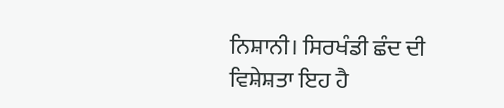ਨਿਸ਼ਾਨੀ। ਸਿਰਖੰਡੀ ਛੰਦ ਦੀ ਵਿਸ਼ੇਸ਼ਤਾ ਇਹ ਹੈ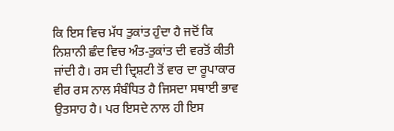ਕਿ ਇਸ ਵਿਚ ਮੱਧ ਤੁਕਾਂਤ ਹੁੰਦਾ ਹੈ ਜਦੋਂ ਕਿ ਨਿਸ਼ਾਨੀ ਛੰਦ ਵਿਚ ਅੰਤ-ਤੁਕਾਂਤ ਦੀ ਵਰਤੋਂ ਕੀਤੀ ਜਾਂਦੀ ਹੈ। ਰਸ ਦੀ ਦ੍ਰਿਸ਼ਟੀ ਤੋਂ ਵਾਰ ਦਾ ਰੂਪਾਕਾਰ ਵੀਰ ਰਸ ਨਾਲ ਸੰਬੰਧਿਤ ਹੈ ਜਿਸਦਾ ਸਥਾਈ ਭਾਵ ਉਤਸਾਹ ਹੈ। ਪਰ ਇਸਦੇ ਨਾਲ ਹੀ ਇਸ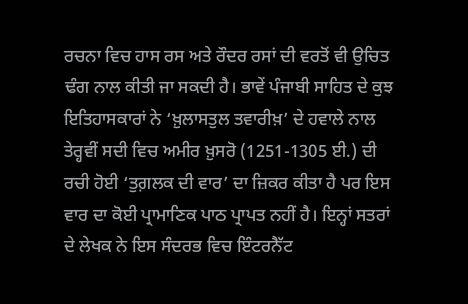ਰਚਨਾ ਵਿਚ ਹਾਸ ਰਸ ਅਤੇ ਰੌਦਰ ਰਸਾਂ ਦੀ ਵਰਤੋਂ ਵੀ ਉਚਿਤ ਢੰਗ ਨਾਲ ਕੀਤੀ ਜਾ ਸਕਦੀ ਹੈ। ਭਾਵੇਂ ਪੰਜਾਬੀ ਸਾਹਿਤ ਦੇ ਕੁਝ ਇਤਿਹਾਸਕਾਰਾਂ ਨੇ ‘ਖ਼ੁਲਾਸਤੁਲ ਤਵਾਰੀਖ਼’ ਦੇ ਹਵਾਲੇ ਨਾਲ ਤੇਰ੍ਹਵੀਂ ਸਦੀ ਵਿਚ ਅਮੀਰ ਖ਼ੁਸਰੋ (1251-1305 ਈ.) ਦੀ ਰਚੀ ਹੋਈ ‘ਤੁਗ਼ਲਕ ਦੀ ਵਾਰ’ ਦਾ ਜ਼ਿਕਰ ਕੀਤਾ ਹੈ ਪਰ ਇਸ ਵਾਰ ਦਾ ਕੋਈ ਪ੍ਰਾਮਾਣਿਕ ਪਾਠ ਪ੍ਰਾਪਤ ਨਹੀਂ ਹੈ। ਇਨ੍ਹਾਂ ਸਤਰਾਂ ਦੇ ਲੇਖਕ ਨੇ ਇਸ ਸੰਦਰਭ ਵਿਚ ਇੰਟਰਨੈੱਟ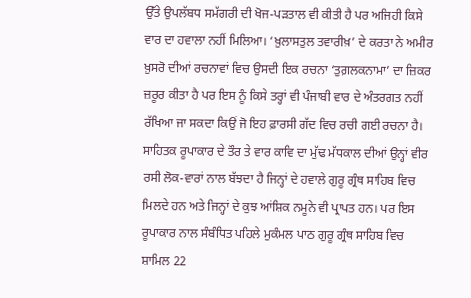ਉੱਤੇ ਉਪਲੱਬਧ ਸਮੱਗਰੀ ਦੀ ਖੋਜ-ਪੜਤਾਲ ਵੀ ਕੀਤੀ ਹੈ ਪਰ ਅਜਿਹੀ ਕਿਸੇ ਵਾਰ ਦਾ ਹਵਾਲਾ ਨਹੀਂ ਮਿਲਿਆ। ‘ਖ਼ੁਲਾਸਤੁਲ ਤਵਾਰੀਖ਼’ ਦੇ ਕਰਤਾ ਨੇ ਅਮੀਰ ਖ਼ੁਸਰੋ ਦੀਆਂ ਰਚਨਾਵਾਂ ਵਿਚ ਉਸਦੀ ਇਕ ਰਚਨਾ ‘ਤੁਗ਼ਲਕਨਾਮਾ’ ਦਾ ਜ਼ਿਕਰ ਜ਼ਰੂਰ ਕੀਤਾ ਹੈ ਪਰ ਇਸ ਨੂੰ ਕਿਸੇ ਤਰ੍ਹਾਂ ਵੀ ਪੰਜਾਬੀ ਵਾਰ ਦੇ ਅੰਤਰਗਤ ਨਹੀਂ ਰੱਖਿਆ ਜਾ ਸਕਦਾ ਕਿਉਂ ਜੋ ਇਹ ਫ਼ਾਰਸੀ ਗੱਦ ਵਿਚ ਰਚੀ ਗਈ ਰਚਨਾ ਹੈ। ਸਾਹਿਤਕ ਰੂਪਾਕਾਰ ਦੇ ਤੌਰ ਤੇ ਵਾਰ ਕਾਵਿ ਦਾ ਮੁੱਢ ਮੱਧਕਾਲ ਦੀਆਂ ਉਨ੍ਹਾਂ ਵੀਰ ਰਸੀ ਲੋਕ-ਵਾਰਾਂ ਨਾਲ ਬੱਝਦਾ ਹੈ ਜਿਨ੍ਹਾਂ ਦੇ ਹਵਾਲੇ ਗੁਰੂ ਗ੍ਰੰਥ ਸਾਹਿਬ ਵਿਚ ਮਿਲਦੇ ਹਨ ਅਤੇ ਜਿਨ੍ਹਾਂ ਦੇ ਕੁਝ ਆਂਸ਼ਿਕ ਨਮੂਨੇ ਵੀ ਪ੍ਰਾਪਤ ਹਨ। ਪਰ ਇਸ ਰੂਪਾਕਾਰ ਨਾਲ ਸੰਬੰਧਿਤ ਪਹਿਲੇ ਮੁਕੰਮਲ ਪਾਠ ਗੁਰੂ ਗ੍ਰੰਥ ਸਾਹਿਬ ਵਿਚ ਸ਼ਾਮਿਲ 22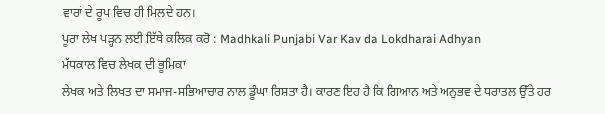ਵਾਰਾਂ ਦੇ ਰੂਪ ਵਿਚ ਹੀ ਮਿਲਦੇ ਹਨ।
ਪੂਰਾ ਲੇਖ ਪੜ੍ਹਨ ਲਈ ਇੱਥੇ ਕਲਿਕ ਕਰੋ : Madhkali Punjabi Var Kav da Lokdharai Adhyan
ਮੱਧਕਾਲ ਵਿਚ ਲੇਖਕ ਦੀ ਭੂਮਿਕਾ
ਲੇਖਕ ਅਤੇ ਲਿਖਤ ਦਾ ਸਮਾਜ-ਸਭਿਆਚਾਰ ਨਾਲ ਡੂੰਘਾ ਰਿਸ਼ਤਾ ਹੈ। ਕਾਰਣ ਇਹ ਹੈ ਕਿ ਗਿਆਨ ਅਤੇ ਅਨੁਭਵ ਦੇ ਧਰਾਤਲ ਉੱਤੇ ਹਰ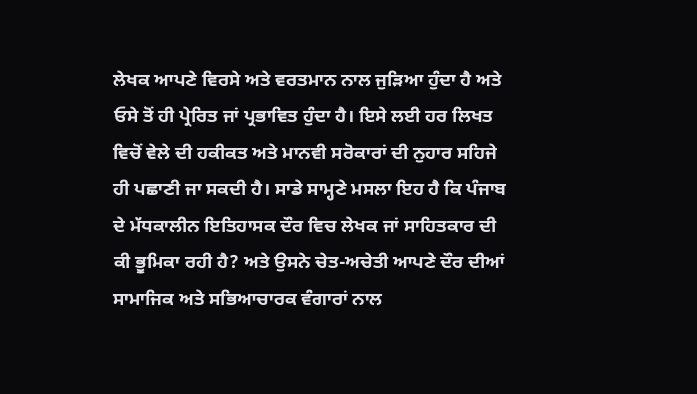ਲੇਖਕ ਆਪਣੇ ਵਿਰਸੇ ਅਤੇ ਵਰਤਮਾਨ ਨਾਲ ਜੁੜਿਆ ਹੁੰਦਾ ਹੈ ਅਤੇ ਓਸੇ ਤੋਂ ਹੀ ਪ੍ਰੇਰਿਤ ਜਾਂ ਪ੍ਰਭਾਵਿਤ ਹੁੰਦਾ ਹੈ। ਇਸੇ ਲਈ ਹਰ ਲਿਖਤ ਵਿਚੋਂ ਵੇਲੇ ਦੀ ਹਕੀਕਤ ਅਤੇ ਮਾਨਵੀ ਸਰੋਕਾਰਾਂ ਦੀ ਨੁਹਾਰ ਸਹਿਜੇ ਹੀ ਪਛਾਣੀ ਜਾ ਸਕਦੀ ਹੈ। ਸਾਡੇ ਸਾਮ੍ਹਣੇ ਮਸਲਾ ਇਹ ਹੈ ਕਿ ਪੰਜਾਬ ਦੇ ਮੱਧਕਾਲੀਨ ਇਤਿਹਾਸਕ ਦੌਰ ਵਿਚ ਲੇਖਕ ਜਾਂ ਸਾਹਿਤਕਾਰ ਦੀ ਕੀ ਭੂਮਿਕਾ ਰਹੀ ਹੈ? ਅਤੇ ਉਸਨੇ ਚੇਤ-ਅਚੇਤੀ ਆਪਣੇ ਦੌਰ ਦੀਆਂ ਸਾਮਾਜਿਕ ਅਤੇ ਸਭਿਆਚਾਰਕ ਵੰਗਾਰਾਂ ਨਾਲ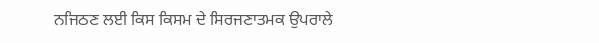ਨਜਿਠਣ ਲਈ ਕਿਸ ਕਿਸਮ ਦੇ ਸਿਰਜਣਾਤਮਕ ਉਪਰਾਲੇ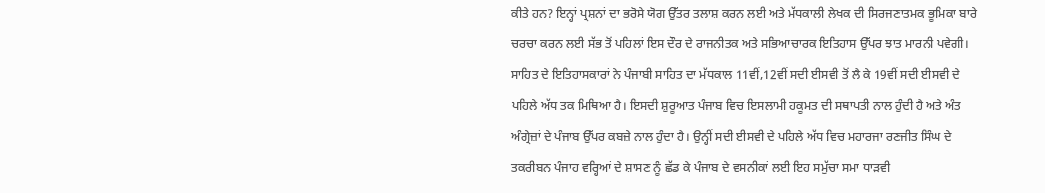ਕੀਤੇ ਹਨ? ਇਨ੍ਹਾਂ ਪ੍ਰਸ਼ਨਾਂ ਦਾ ਭਰੋਸੇ ਯੋਗ ਉੱਤਰ ਤਲਾਸ਼ ਕਰਨ ਲਈ ਅਤੇ ਮੱਧਕਾਲੀ ਲੇਖਕ ਦੀ ਸਿਰਜਣਾਤਮਕ ਭੂਮਿਕਾ ਬਾਰੇ ਚਰਚਾ ਕਰਨ ਲਈ ਸੱਭ ਤੋਂ ਪਹਿਲਾਂ ਇਸ ਦੌਰ ਦੇ ਰਾਜਨੀਤਕ ਅਤੇ ਸਭਿਆਚਾਰਕ ਇਤਿਹਾਸ ਉੱਪਰ ਝਾਤ ਮਾਰਨੀ ਪਵੇਗੀ।
ਸਾਹਿਤ ਦੇ ਇਤਿਹਾਸਕਾਰਾਂ ਨੇ ਪੰਜਾਬੀ ਸਾਹਿਤ ਦਾ ਮੱਧਕਾਲ 11ਵੀਂ,12ਵੀਂ ਸਦੀ ਈਸਵੀ ਤੋਂ ਲੈ ਕੇ 19ਵੀਂ ਸਦੀ ਈਸਵੀ ਦੇ ਪਹਿਲੇ ਅੱਧ ਤਕ ਮਿਥਿਆ ਹੈ। ਇਸਦੀ ਸ਼ੁਰੂਆਤ ਪੰਜਾਬ ਵਿਚ ਇਸਲਾਮੀ ਹਕੂਮਤ ਦੀ ਸਥਾਪਤੀ ਨਾਲ ਹੁੰਦੀ ਹੈ ਅਤੇ ਅੰਤ ਅੰਗ੍ਰੇਜ਼ਾਂ ਦੇ ਪੰਜਾਬ ਉੱਪਰ ਕਬਜ਼ੇ ਨਾਲ ਹੁੰਦਾ ਹੈ। ਉਨ੍ਹੀਂ ਸਦੀ ਈਸਵੀ ਦੇ ਪਹਿਲੇ ਅੱਧ ਵਿਚ ਮਹਾਰਜਾ ਰਣਜੀਤ ਸਿੰਘ ਦੇ ਤਕਰੀਬਨ ਪੰਜਾਹ ਵਰ੍ਹਿਆਂ ਦੇ ਸ਼ਾਸਣ ਨੂੰ ਛੱਡ ਕੇ ਪੰਜਾਬ ਦੇ ਵਸਨੀਕਾਂ ਲਈ ਇਹ ਸਮੁੱਚਾ ਸਮਾ ਧਾੜਵੀ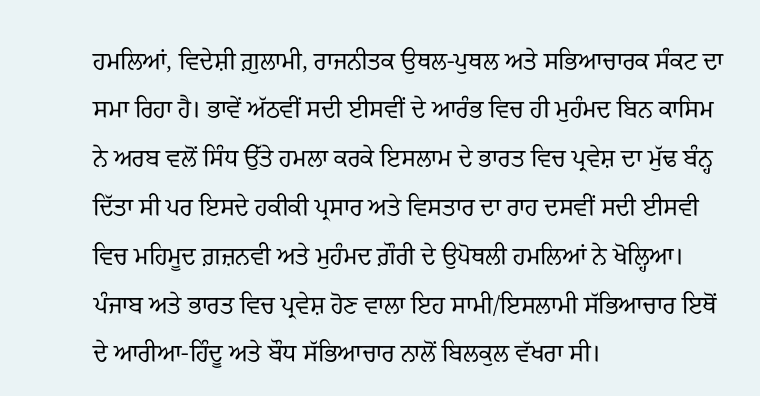ਹਮਲਿਆਂ, ਵਿਦੇਸ਼ੀ ਗ਼ੁਲਾਮੀ, ਰਾਜਨੀਤਕ ਉਥਲ-ਪੁਥਲ ਅਤੇ ਸਭਿਆਚਾਰਕ ਸੰਕਟ ਦਾ ਸਮਾ ਰਿਹਾ ਹੈ। ਭਾਵੇਂ ਅੱਠਵੀਂ ਸਦੀ ਈਸਵੀਂ ਦੇ ਆਰੰਭ ਵਿਚ ਹੀ ਮੁਹੰਮਦ ਬਿਨ ਕਾਸਿਮ ਨੇ ਅਰਬ ਵਲੋਂ ਸਿੰਧ ਉੱਤੇ ਹਮਲਾ ਕਰਕੇ ਇਸਲਾਮ ਦੇ ਭਾਰਤ ਵਿਚ ਪ੍ਰਵੇਸ਼ ਦਾ ਮੁੱਢ ਬੰਨ੍ਹ ਦਿੱਤਾ ਸੀ ਪਰ ਇਸਦੇ ਹਕੀਕੀ ਪ੍ਰਸਾਰ ਅਤੇ ਵਿਸਤਾਰ ਦਾ ਰਾਹ ਦਸਵੀਂ ਸਦੀ ਈਸਵੀ ਵਿਚ ਮਹਿਮੂਦ ਗ਼ਜ਼ਨਵੀ ਅਤੇ ਮੁਹੰਮਦ ਗ਼ੌਰੀ ਦੇ ਉਪੋਥਲੀ ਹਮਲਿਆਂ ਨੇ ਖੋਲ੍ਹਿਆ। ਪੰਜਾਬ ਅਤੇ ਭਾਰਤ ਵਿਚ ਪ੍ਰਵੇਸ਼ ਹੋਣ ਵਾਲਾ ਇਹ ਸਾਮੀ/ਇਸਲਾਮੀ ਸੱਭਿਆਚਾਰ ਇਥੋਂ ਦੇ ਆਰੀਆ-ਹਿੰਦੂ ਅਤੇ ਬੌਧ ਸੱਭਿਆਚਾਰ ਨਾਲੋਂ ਬਿਲਕੁਲ ਵੱਖਰਾ ਸੀ।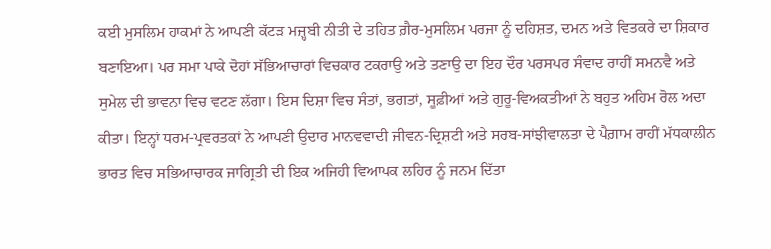ਕਈ ਮੁਸਲਿਮ ਹਾਕਮਾਂ ਨੇ ਆਪਣੀ ਕੱਟੜ ਮਜ਼੍ਹਬੀ ਨੀਤੀ ਦੇ ਤਹਿਤ ਗ਼ੈਰ-ਮੁਸਲਿਮ ਪਰਜਾ ਨੂੰ ਦਹਿਸ਼ਤ, ਦਮਨ ਅਤੇ ਵਿਤਕਰੇ ਦਾ ਸ਼ਿਕਾਰ ਬਣਾਇਆ। ਪਰ ਸਮਾ ਪਾਕੇ ਦੋਹਾਂ ਸੱਭਿਆਚਾਰਾਂ ਵਿਚਕਾਰ ਟਕਰਾਉ ਅਤੇ ਤਣਾਉ ਦਾ ਇਹ ਦੌਰ ਪਰਸਪਰ ਸੰਵਾਦ ਰਾਹੀਂ ਸਮਨਵੈ ਅਤੇ ਸੁਮੇਲ ਦੀ ਭਾਵਨਾ ਵਿਚ ਵਟਣ ਲੱਗਾ। ਇਸ ਦਿਸ਼ਾ ਵਿਚ ਸੰਤਾਂ, ਭਗਤਾਂ, ਸੂਫ਼ੀਆਂ ਅਤੇ ਗੁਰੂ-ਵਿਅਕਤੀਆਂ ਨੇ ਬਹੁਤ ਅਹਿਮ ਰੋਲ ਅਦਾ ਕੀਤਾ। ਇਨ੍ਹਾਂ ਧਰਮ-ਪ੍ਰਵਰਤਕਾਂ ਨੇ ਆਪਣੀ ਉਦਾਰ ਮਾਨਵਵਾਦੀ ਜੀਵਨ-ਦ੍ਰਿਸ਼ਟੀ ਅਤੇ ਸਰਬ-ਸਾਂਝੀਵਾਲਤਾ ਦੇ ਪੈਗ਼ਾਮ ਰਾਹੀਂ ਮੱਧਕਾਲੀਨ ਭਾਰਤ ਵਿਚ ਸਭਿਆਚਾਰਕ ਜਾਗ੍ਰਿਤੀ ਦੀ ਇਕ ਅਜਿਹੀ ਵਿਆਪਕ ਲਹਿਰ ਨੂੰ ਜਨਮ ਦਿੱਤਾ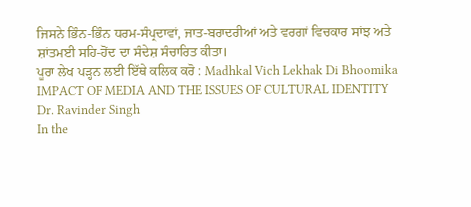ਜਿਸਨੇ ਭਿੰਨ-ਭਿੰਨ ਧਰਮ-ਸੰਪ੍ਰਦਾਵਾਂ, ਜਾਤ-ਬਰਾਦਰੀਆਂ ਅਤੇ ਵਰਗਾਂ ਵਿਚਕਾਰ ਸਾਂਝ ਅਤੇ ਸ਼ਾਂਤਮਈ ਸਹਿ-ਹੋਂਦ ਦਾ ਸੰਦੇਸ਼ ਸੰਚਾਰਿਤ ਕੀਤਾ।
ਪੂਰਾ ਲੇਖ ਪੜ੍ਹਨ ਲਈ ਇੱਥੇ ਕਲਿਕ ਕਰੋ : Madhkal Vich Lekhak Di Bhoomika
IMPACT OF MEDIA AND THE ISSUES OF CULTURAL IDENTITY
Dr. Ravinder Singh
In the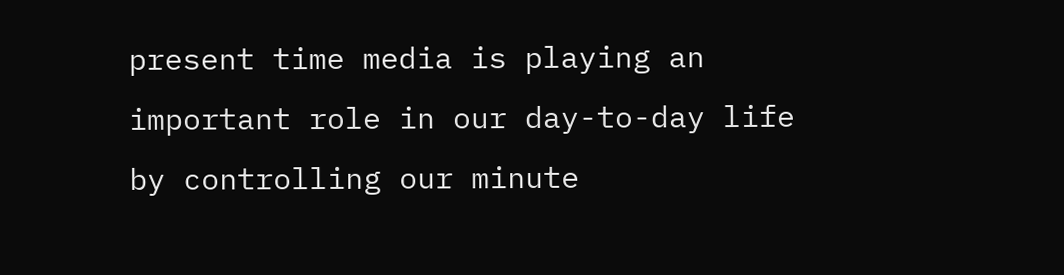present time media is playing an important role in our day-to-day life by controlling our minute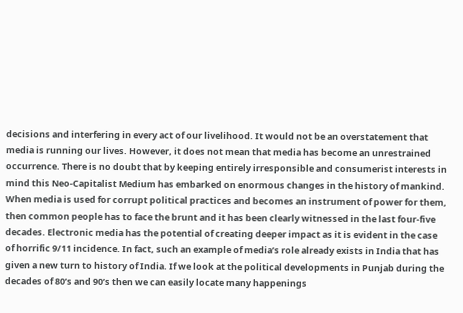decisions and interfering in every act of our livelihood. It would not be an overstatement that media is running our lives. However, it does not mean that media has become an unrestrained occurrence. There is no doubt that by keeping entirely irresponsible and consumerist interests in mind this Neo-Capitalist Medium has embarked on enormous changes in the history of mankind. When media is used for corrupt political practices and becomes an instrument of power for them, then common people has to face the brunt and it has been clearly witnessed in the last four-five decades. Electronic media has the potential of creating deeper impact as it is evident in the case of horrific 9/11 incidence. In fact, such an example of media’s role already exists in India that has given a new turn to history of India. If we look at the political developments in Punjab during the decades of 80’s and 90’s then we can easily locate many happenings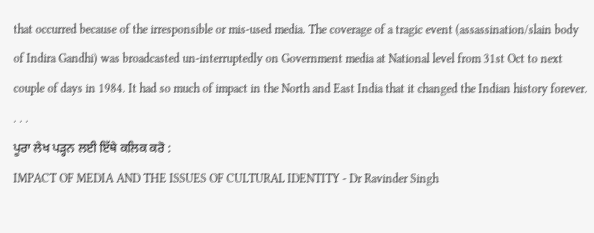that occurred because of the irresponsible or mis-used media. The coverage of a tragic event (assassination/slain body of Indira Gandhi) was broadcasted un-interruptedly on Government media at National level from 31st Oct to next couple of days in 1984. It had so much of impact in the North and East India that it changed the Indian history forever. . . .
ਪੂਰਾ ਲੇਖ ਪੜ੍ਹਨ ਲਈ ਇੱਥੇ ਕਲਿਕ ਕਰੋ :
IMPACT OF MEDIA AND THE ISSUES OF CULTURAL IDENTITY - Dr Ravinder Singh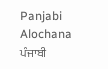Panjabi Alochana ਪੰਜਾਬੀ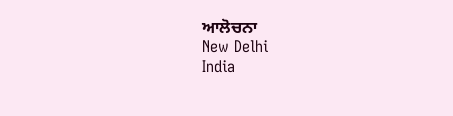ਆਲੋਚਨਾ
New Delhi
India